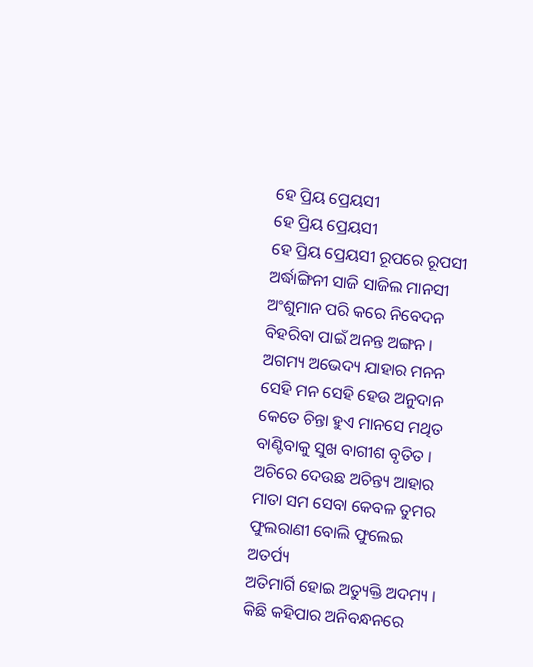ହେ ପ୍ରିୟ ପ୍ରେୟସୀ
ହେ ପ୍ରିୟ ପ୍ରେୟସୀ
ହେ ପ୍ରିୟ ପ୍ରେୟସୀ ରୂପରେ ରୂପସୀ
ଅର୍ଦ୍ଧାଙ୍ଗିନୀ ସାଜି ସାଜିଲ ମାନସୀ
ଅଂଶୁମାନ ପରି କରେ ନିବେଦନ
ବିହରିବା ପାଇଁ ଅନନ୍ତ ଅଙ୍ଗନ ।
ଅଗମ୍ୟ ଅଭେଦ୍ୟ ଯାହାର ମନନ
ସେହି ମନ ସେହି ହେଉ ଅନୁଦାନ
କେତେ ଚିନ୍ତା ହୁଏ ମାନସେ ମଥିତ
ବାଣ୍ଟିବାକୁ ସୁଖ ବାଗୀଶ ବୃତିତ ।
ଅଚିରେ ଦେଉଛ ଅଚିନ୍ତ୍ୟ ଆହାର
ମାତା ସମ ସେବା କେବଳ ତୁମର
ଫୁଲରାଣୀ ବୋଲି ଫୁଲେଇ ଅତର୍ପ୍ୟ
ଅତିମାର୍ଗି ହୋଇ ଅତ୍ୟୁକ୍ତି ଅଦମ୍ୟ ।
କିଛି କହିପାର ଅନିବନ୍ଧନରେ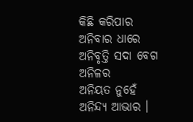କିଛି କରିପାର ଅନିବାର ଧାରେ
ଅନିବୃତ୍ତି ସଦା ବେଗ ଅନିଳର
ଅନିୟତ ନୁହେଁ ଅନିନ୍ଦ୍ୟ ଆଭାର ।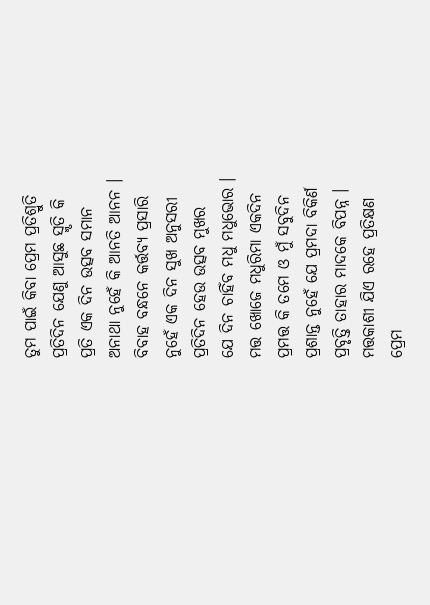ତୁମ ପାଇଁ କିବା ପ୍ରେମ ପ୍ରତିଶ୍ରୁତି
ପ୍ରତିଦିନ ଯେଣୁ ଆସୁଛ ସ୍ମୃତି କି
ପ୍ରତି ଏକ ଦିନ ଉତ୍ସବ ସମାନ
ଅନାଥା ନୁହେଁ କି ଆନତି ଆନନ ।
ବିବାହ ବନ୍ଧନେ କର୍ତ୍ତବ୍ୟ ପ୍ରସାରି
ନୁହେଁ ଏକ ଦିନ ସୁଖ ଅନୁସରୀ
ପ୍ରତିଦିନ ହେଉ ଉତ୍ସବ ମୁଖର
ଯେ ଦିନ ଚାହିଁବ ମଧୁ ମଧୁଭୋର ।
ମତ୍ତ ଖୋଜେ ମଧୁରିମା ଏକଦିନ
ପ୍ରମତ୍ତ କି ତମେ ଓ ମୁଁ ସବୁଦିନ
ପ୍ରଶାନ୍ତ ନୁହେଁ ଯେ ପ୍ରମଦା ବିକିର୍ଣ
ପ୍ରବୃତ୍ତି ତାହାର ମାଦକେ ବିପନ୍ନ ।
ମତ୍ତକାଶୀ ଯିଏ ରହେ ପ୍ରତିକ୍ଷଣ
ପ୍ରେମ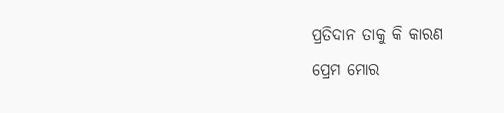ପ୍ରତିଦାନ ତାକୁ କି କାରଣ
ପ୍ରେମ ମୋର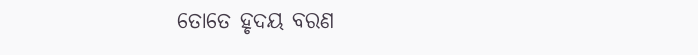ତୋତେ ହୃଦୟ ବରଣ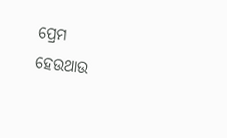ପ୍ରେମ ହେଉଥାଉ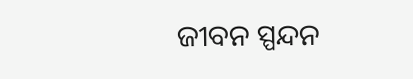ଜୀବନ ସ୍ପନ୍ଦନ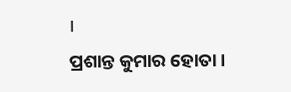।
ପ୍ରଶାନ୍ତ କୁମାର ହୋତା।